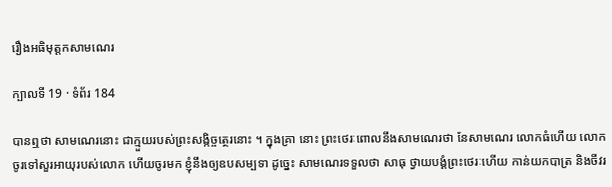រឿងអធិមុត្តកសាមណេរ

ក្បាលទី 19 · ទំព័រ 184

បានឮថា សាមណេរនោះ ជាក្មួយរបស់ព្រះសង្កិច្ចត្ថេរនោះ ។ ក្នុងគ្រា នោះ ព្រះថេរៈពោលនឹងសាមណេរថា នែសាមណេរ លោកធំហើយ លោក ចូរទៅសួរអាយុរបស់លោក ហើយចូរមក ខ្ញុំនឹងឲ្យឧបសម្បទា ដូច្នេះ សាមណេរទទួលថា សាធុ ថ្វាយបង្គំព្រះថេរៈហើយ កាន់យកបាត្រ និងចីវរ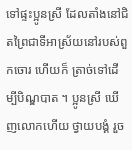ទៅផ្ទះប្អូនស្រី ដែលតាំងនៅជិតព្រៃជាទីអាស្រ័យនៅរបស់ពួកចោរ ហើយក៏ ត្រាច់ទៅដើម្បីបិណ្ឌបាត ។ ប្អូនស្រី ឃើញលោកហើយ ថ្វាយបង្គំ រួច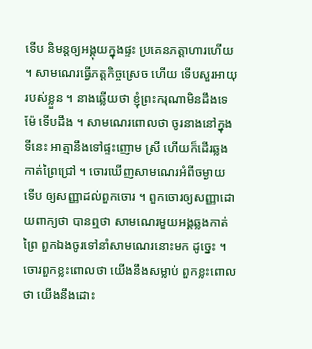ទើប និមន្តឲ្យអង្គុយក្នុងផ្ទះ ប្រគេនភត្តាហារហើយ ។ សាមណេរធ្វើភត្តកិច្ចស្រេច ហើយ ទើបសួរអាយុរបស់ខ្លួន ។ នាងឆ្លើយថា ខ្ញុំព្រះករុណាមិនដឹងទេ ម៉ែ ទើបដឹង ។ សាមណេរពោលថា ចូរនាងនៅក្នុងទីនេះ អាត្មានឹងទៅផ្ទះញោម ស្រី ហើយក៏ដើរឆ្លងកាត់ព្រៃជ្រៅ ។ ចោរឃើញសាមណេរអំពីចម្ងាយ ទើប ឲ្យសញ្ញាដល់ពួកចោរ ។ ពួកចោរឲ្យសញ្ញាដោយពាក្យថា បានឮថា សាមណេរមួយអង្គឆ្លងកាត់ព្រៃ ពួកឯងចូរទៅនាំសាមណេរនោះមក ដូច្នេះ ។ ចោរពួកខ្លះពោលថា យើងនឹងសម្លាប់ ពួកខ្លះពោលថា យើងនឹងដោះ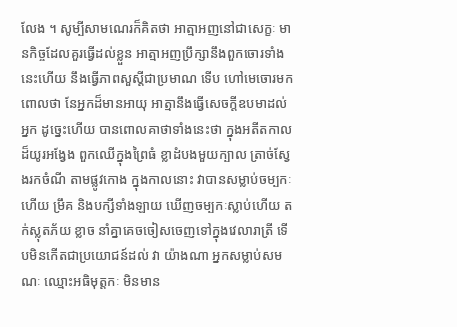លែង ។ សូម្បីសាមណេរក៏គិតថា អាត្មាអញនៅជាសេក្ខៈ មានកិច្ចដែលគួរធ្វើដល់ខ្លួន អាត្មាអញប្រឹក្សានឹងពួកចោរទាំងនេះហើយ នឹងធ្វើភាពសួស្តីជាប្រមាណ ទើប ហៅមេចោរមក ពោលថា នែអ្នកដ៏មានអាយុ អាត្មានឹងធ្វើសេចក្តីឧបមាដល់ អ្នក ដូច្នេះហើយ បានពោលគាថាទាំងនេះថា ក្នុងអតីតកាលដ៏យូរអង្វែង ពួកឈើក្នុងព្រៃធំ ខ្លាដំបងមួយក្បាល ត្រាច់ស្វែងរកចំណី តាមផ្លូវកោង ក្នុងកាលនោះ វាបានសម្លាប់ចម្បកៈ ហើយ ម្រឹគ និងបក្សីទាំងឡាយ ឃើញចម្បកៈស្លាប់ហើយ តក់ស្លុតភ័យ ខ្លាច នាំគ្នាគេចចៀសចេញទៅក្នុងវេលារាត្រី ទើបមិនកើតជាប្រយោជន៍ដល់ វា យ៉ាងណា អ្នកសម្លាប់សមណៈ ឈ្មោះអធិមុត្តកៈ មិនមាន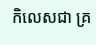កិលេសជា គ្រ